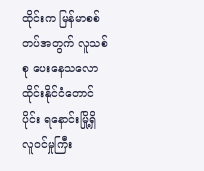ထိုင်းက မြန်မာစစ်တပ်အတွက် လူသစ်စု ပေးနေသလော
ထိုင်းနိုင်ငံတောင်ပိုင်း ရနောင်းမြို့ရှိ လူဝင်မှုကြီး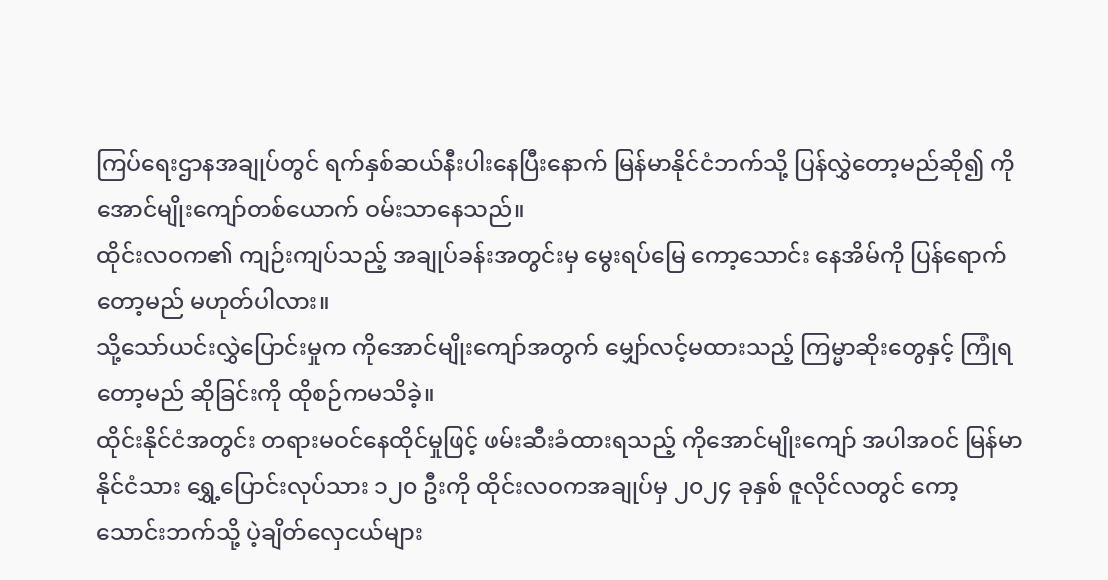ကြပ်ရေးဌာနအချုပ်တွင် ရက်နှစ်ဆယ်နီးပါးနေပြီးနောက် မြန်မာနိုင်ငံဘက်သို့ ပြန်လွှဲတော့မည်ဆို၍ ကိုအောင်မျိုးကျော်တစ်ယောက် ဝမ်းသာနေသည်။
ထိုင်းလဝက၏ ကျဉ်းကျပ်သည့် အချုပ်ခန်းအတွင်းမှ မွေးရပ်မြေ ကော့သောင်း နေအိမ်ကို ပြန်ရောက်တော့မည် မဟုတ်ပါလား။
သို့သော်ယင်းလွှဲပြောင်းမှုက ကိုအောင်မျိုးကျော်အတွက် မျှော်လင့်မထားသည့် ကြမ္မာဆိုးတွေနှင့် ကြုံရတော့မည် ဆိုခြင်းကို ထိုစဉ်ကမသိခဲ့။
ထိုင်းနိုင်ငံအတွင်း တရားမဝင်နေထိုင်မှုဖြင့် ဖမ်းဆီးခံထားရသည့် ကိုအောင်မျိုးကျော် အပါအဝင် မြန်မာနိုင်ငံသား ရွှေ့ပြောင်းလုပ်သား ၁၂၀ ဦးကို ထိုင်းလဝကအချုပ်မှ ၂၀၂၄ ခုနှစ် ဇူလိုင်လတွင် ကော့သောင်းဘက်သို့ ပဲ့ချိတ်လှေငယ်များ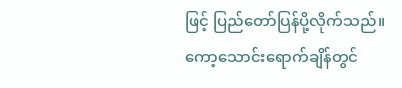ဖြင့် ပြည်တော်ပြန်ပို့လိုက်သည်။
ကော့သောင်းရောက်ချိန်တွင်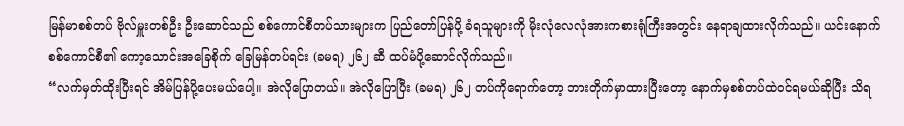မြန်မာစစ်တပ် ဗိုလ်မှူးတစ်ဦး ဦးဆောင်သည် စစ်ကောင်စီတပ်သားများက ပြည်တော်ပြန်ပို့ ခံရသူများကို မိုးလုံလေလုံအားကစားရုံကြီးအတွင်း နေရာချထားလိုက်သည်။ ယင်းနောက်စစ်ကောင်စီ၏ ကော့သောင်းအခြေစိုက် ခြေမြန်တပ်ရင်း (ခမရ) ၂၆၂ ဆီ ထပ်မံပို့ဆောင်လိုက်သည်။
“လက်မှတ်ထိုးပြီးရင် အိမ်ပြန်ပို့ပေးမယ်ပေါ့။ အဲလိုပြောတယ်။ အဲလိုပြောပြီး (ခမရ) ၂၆၂ တပ်ကိုရောက်တော့ ဘားတိုက်မှာထားပြီးတော့ နောက်မှစစ်တပ်ထဲဝင်ရမယ်ဆိုပြီး သိရ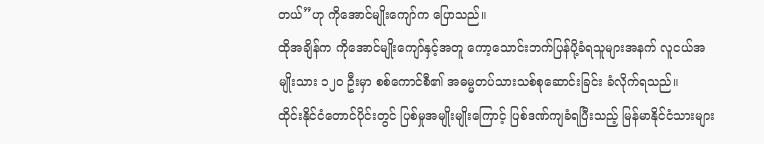တယ်”ဟု ကိုအောင်မျိုးကျော်က ပြောသည်။
ထိုအချိန်က ကိုအောင်မျိုးကျော်နှင့်အတူ ကော့သောင်းဘက်ပြန်ပို့ခံရသူများအနက် လူငယ်အမျိုးသား ၁၂၀ ဦးမှာ စစ်ကောင်စီ၏ အဓမ္မတပ်သားသစ်စုဆောင်းခြင်း ခံလိုက်ရသည်။
ထိုင်းနိုင်ငံတောင်ပိုင်းတွင် ပြစ်မှုအမျိုးမျိုးကြောင့် ပြစ်ဒဏ်ကျခံရပြီးသည့် မြန်မာနိုင်ငံသားများ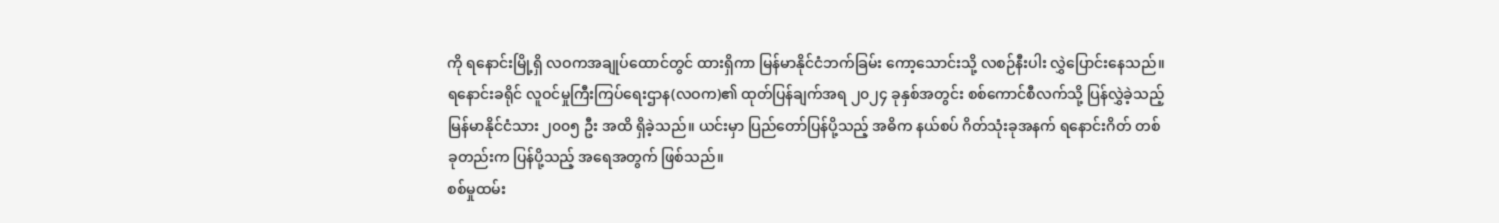ကို ရနောင်းမြို့ရှိ လဝကအချုပ်ထောင်တွင် ထားရှိကာ မြန်မာနိုင်ငံဘက်ခြမ်း ကော့သောင်းသို့ လစဉ်နီးပါး လွှဲပြောင်းနေသည်။
ရနောင်းခရိုင် လူဝင်မှုကြီးကြပ်ရေးဌာန(လဝက)၏ ထုတ်ပြန်ချက်အရ ၂၀၂၄ ခုနှစ်အတွင်း စစ်ကောင်စီလက်သို့ ပြန်လွှဲခဲ့သည့်မြန်မာနိုင်ငံသား ၂၀၀၅ ဦး အထိ ရှိခဲ့သည်။ ယင်းမှာ ပြည်တော်ပြန်ပို့သည့် အဓိက နယ်စပ် ဂိတ်သုံးခုအနက် ရနောင်းဂိတ် တစ်ခုတည်းက ပြန်ပို့သည့် အရေအတွက် ဖြစ်သည်။
စစ်မှုထမ်း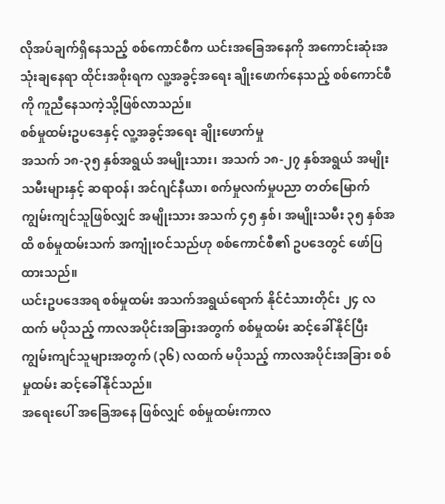လိုအပ်ချက်ရှိနေသည့် စစ်ကောင်စီက ယင်းအခြေအနေကို အကောင်းဆုံးအသုံးချနေရာ ထိုင်းအစိုးရက လူ့အခွင့်အရေး ချိုးဖောက်နေသည့် စစ်ကောင်စီကို ကူညီနေသကဲ့သို့ဖြစ်လာသည်။
စစ်မှုထမ်းဥပဒေနှင့် လူ့အခွင့်အရေး ချိုးဖောက်မှု
အသက် ၁၈-၃၅ နှစ်အရွယ် အမျိုးသား၊ အသက် ၁၈-၂၇ နှစ်အရွယ် အမျိုးသမီးများနှင့် ဆရာဝန်၊ အင်ဂျင်နီယာ၊ စက်မှုလက်မှုပညာ တတ်မြောက် ကျွမ်းကျင်သူဖြစ်လျှင် အမျိုးသား အသက် ၄၅ နှစ်၊ အမျိုးသမီး ၃၅ နှစ်အထိ စစ်မှုထမ်းသက် အကျုံးဝင်သည်ဟု စစ်ကောင်စီ၏ ဥပဒေတွင် ဖော်ပြထားသည်။
ယင်းဥပဒေအရ စစ်မှုထမ်း အသက်အရွယ်ရောက် နိုင်ငံသားတိုင်း ၂၄ လထက် မပိုသည့် ကာလအပိုင်းအခြားအတွက် စစ်မှုထမ်း ဆင့်ခေါ်နိုင်ပြီး ကျွမ်းကျင်သူများအတွက် (၃၆) လထက် မပိုသည့် ကာလအပိုင်းအခြား စစ်မှုထမ်း ဆင့်ခေါ်နိုင်သည်။
အရေးပေါ် အခြေအနေ ဖြစ်လျှင် စစ်မှုထမ်းကာလ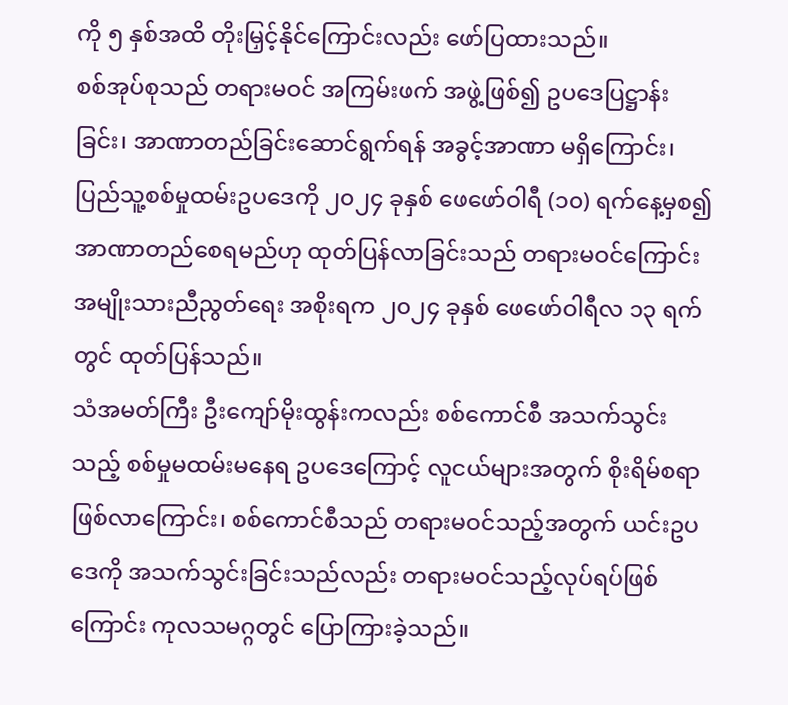ကို ၅ နှစ်အထိ တိုးမြှင့်နိုင်ကြောင်းလည်း ဖော်ပြထားသည်။
စစ်အုပ်စုသည် တရားမဝင် အကြမ်းဖက် အဖွဲ့ဖြစ်၍ ဥပဒေပြဋ္ဌာန်းခြင်း၊ အာဏာတည်ခြင်းဆောင်ရွက်ရန် အခွင့်အာဏာ မရှိကြောင်း၊ ပြည်သူ့စစ်မှုထမ်းဥပဒေကို ၂၀၂၄ ခုနှစ် ဖေဖော်ဝါရီ (၁၀) ရက်နေ့မှစ၍ အာဏာတည်စေရမည်ဟု ထုတ်ပြန်လာခြင်းသည် တရားမဝင်ကြောင်း အမျိုးသားညီညွတ်ရေး အစိုးရက ၂၀၂၄ ခုနှစ် ဖေဖော်ဝါရီလ ၁၃ ရက်တွင် ထုတ်ပြန်သည်။
သံအမတ်ကြီး ဦးကျော်မိုးထွန်းကလည်း စစ်ကောင်စီ အသက်သွင်းသည့် စစ်မှုမထမ်းမနေရ ဥပဒေကြောင့် လူငယ်များအတွက် စိုးရိမ်စရာဖြစ်လာကြောင်း၊ စစ်ကောင်စီသည် တရားမဝင်သည့်အတွက် ယင်းဥပဒေကို အသက်သွင်းခြင်းသည်လည်း တရားမဝင်သည့်လုပ်ရပ်ဖြစ်ကြောင်း ကုလသမဂ္ဂတွင် ပြောကြားခဲ့သည်။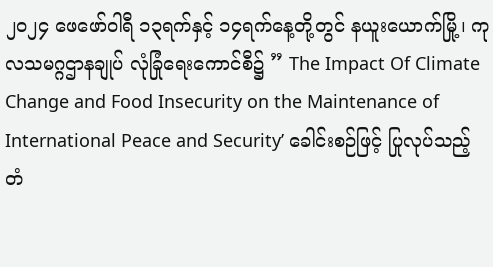၂၀၂၄ ဖေဖော်ဝါရီ ၁၃ရက်နှင့် ၁၄ရက်နေ့တို့တွင် နယူးယောက်မြို့၊ ကုလသမဂ္ဂဌာနချုပ် လုံခြုံရေးကောင်စီ၌ ” The Impact Of Climate Change and Food Insecurity on the Maintenance of International Peace and Security’ ခေါင်းစဉ်ဖြင့် ပြုလုပ်သည့် တံ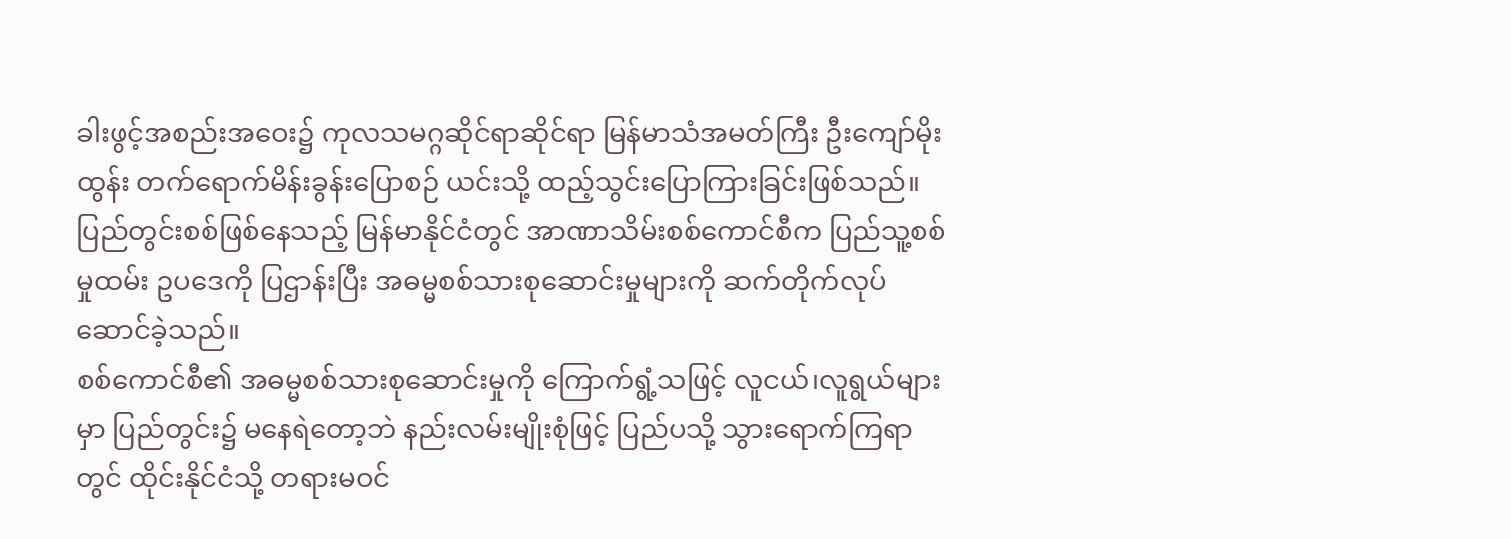ခါးဖွင့်အစည်းအဝေး၌ ကုလသမဂ္ဂဆိုင်ရာဆိုင်ရာ မြန်မာသံအမတ်ကြီး ဦးကျော်မိုးထွန်း တက်ရောက်မိန်းခွန်းပြောစဉ် ယင်းသို့ ထည့်သွင်းပြောကြားခြင်းဖြစ်သည်။
ပြည်တွင်းစစ်ဖြစ်နေသည့် မြန်မာနိုင်ငံတွင် အာဏာသိမ်းစစ်ကောင်စီက ပြည်သူ့စစ်မှုထမ်း ဥပဒေကို ပြဌာန်းပြီး အဓမ္မစစ်သားစုဆောင်းမှုများကို ဆက်တိုက်လုပ်ဆောင်ခဲ့သည်။
စစ်ကောင်စီ၏ အဓမ္မစစ်သားစုဆောင်းမှုကို ကြောက်ရွံ့သဖြင့် လူငယ်၊လူရွယ်များမှာ ပြည်တွင်း၌ မနေရဲတော့ဘဲ နည်းလမ်းမျိုးစုံဖြင့် ပြည်ပသို့ သွားရောက်ကြရာတွင် ထိုင်းနိုင်ငံသို့ တရားမဝင်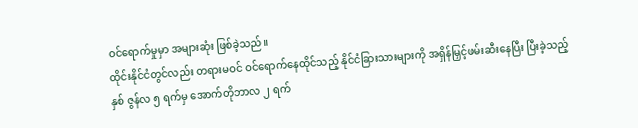ဝင်ရောက်မှုမှာ အများဆုံး ဖြစ်ခဲ့သည်။
ထိုင်းနိုင်ငံတွင်လည်း တရားမဝင် ဝင်ရောက်နေထိုင်သည့် နိုင်ငံခြားသားများကို အရှိန်မြှင့်ဖမ်းဆီးနေပြီး ပြီးခဲ့သည့်နှစ် ဇွန်လ ၅ ရက်မှ အောက်တိုဘာလ ၂ ရက်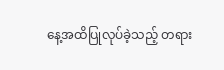နေ့အထိပြုလုပ်ခဲ့သည့် တရား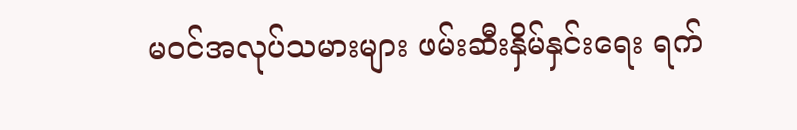မဝင်အလုပ်သမားများ ဖမ်းဆီးနှိမ်နှင်းရေး ရက်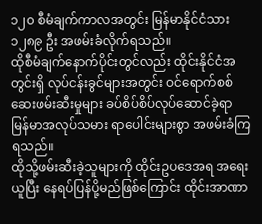၁၂၀ စီမံချက်ကာလအတွင်း မြန်မာနိုင်ငံသား ၁၂၈၉ ဦး အဖမ်းခံလိုက်ရသည်။
ထိုစီမံချက်နောက်ပိုင်းတွင်လည်း ထိုင်းနိုင်ငံအတွင်းရှိ လုပ်ငန်းခွင်များအတွင်း ဝင်ရောက်စစ်ဆေးဖမ်းဆီးမှုများ ခပ်စိပ်စိပ်လုပ်ဆောင်ခဲ့ရာ မြန်မာအလုပ်သမား ရာပေါင်းများစွာ အဖမ်းခံကြရသည်။
ထိုသို့ဖမ်းဆီးခဲ့သူများကို ထိုင်းဥပဒေအရ အရေးယူပြီး နေရပ်ပြန်ပို့မည်ဖြစ်ကြောင်း ထိုင်းအာဏာ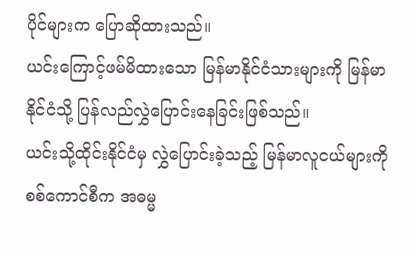ပိုင်များက ပြောဆိုထားသည်။
ယင်းကြောင့်ဖမ်မိထားသော မြန်မာနိုင်ငံသားများကို မြန်မာနိုင်ငံသို့ ပြန်လည်လွှဲပြောင်းနေခြင်းဖြစ်သည်။
ယင်းသို့ထိုင်းနိုင်ငံမှ လွှဲပြောင်းခဲ့သည့် မြန်မာလူငယ်များကို စစ်ကောင်စီက အဓမ္မ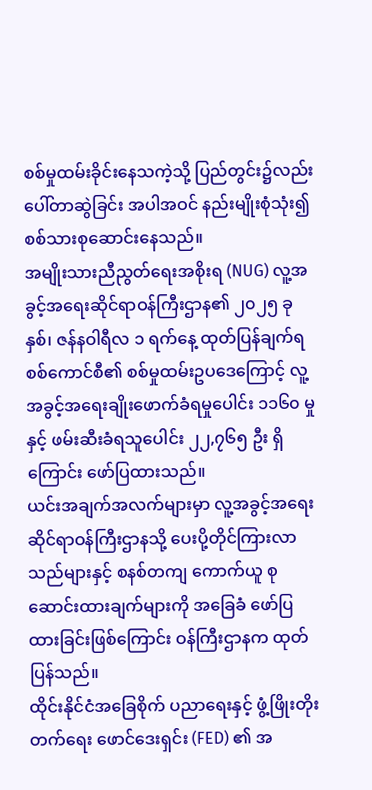စစ်မှုထမ်းခိုင်းနေသကဲ့သို့ ပြည်တွင်း၌လည်း ပေါ်တာဆွဲခြင်း အပါအဝင် နည်းမျိုးစုံသုံး၍ စစ်သားစုဆောင်းနေသည်။
အမျိုးသားညီညွတ်ရေးအစိုးရ (NUG) လူ့အခွင့်အရေးဆိုင်ရာဝန်ကြီးဌာန၏ ၂၀၂၅ ခုနှစ်၊ ဇန်နဝါရီလ ၁ ရက်နေ့ ထုတ်ပြန်ချက်ရ စစ်ကောင်စီ၏ စစ်မှုထမ်းဥပဒေကြောင့် လူ့အခွင့်အရေးချိုးဖောက်ခံရမှုပေါင်း ၁၁၆၀ မှုနှင့် ဖမ်းဆီးခံရသူပေါင်း ၂၂,၇၆၅ ဦး ရှိကြောင်း ဖော်ပြထားသည်။
ယင်းအချက်အလက်များမှာ လူ့အခွင့်အရေးဆိုင်ရာဝန်ကြီးဌာနသို့ ပေးပို့တိုင်ကြားလာသည်များနှင့် စနစ်တကျ ကောက်ယူ စုဆောင်းထားချက်များကို အခြေခံ ဖော်ပြထားခြင်းဖြစ်ကြောင်း ဝန်ကြီးဌာနက ထုတ်ပြန်သည်။
ထိုင်းနိုင်ငံအခြေစိုက် ပညာရေးနှင့် ဖွံ့ဖြိုးတိုးတက်ရေး ဖောင်ဒေးရှင်း (FED) ၏ အ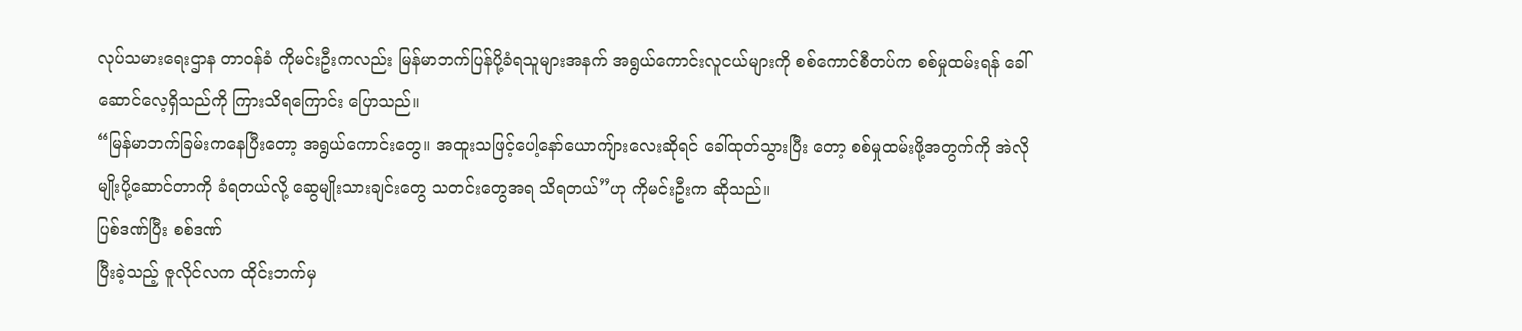လုပ်သမားရေးဌာန တာဝန်ခံ ကိုမင်းဦးကလည်း မြန်မာဘက်ပြန်ပို့ခံရသူများအနက် အရွယ်ကောင်းလူငယ်များကို စစ်ကောင်စီတပ်က စစ်မှုထမ်းရန် ခေါ်ဆောင်လေ့ရှိသည်ကို ကြားသိရကြောင်း ပြောသည်။
“မြန်မာဘက်ခြမ်းကနေပြီးတော့ အရွယ်ကောင်းတွေ။ အထူးသဖြင့်ပေါ့နော်ယောကျ်ားလေးဆိုရင် ခေါ်ထုတ်သွားပြီး တော့ စစ်မှုထမ်းဖို့အတွက်ကို အဲလိုမျိုးပို့ဆောင်တာကို ခံရတယ်လို့ ဆွေမျိုးသားချင်းတွေ သတင်းတွေအရ သိရတယ်”ဟု ကိုမင်းဦးက ဆိုသည်။
ပြစ်ဒဏ်ပြီး စစ်ဒဏ်
ပြီးခဲ့သည့် ဇူလိုင်လက ထိုင်းဘက်မှ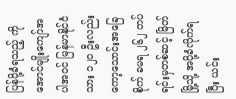ပြန်ပို့ခံရသည့် ကိုအောင်မျိုးကျော်အပါအဝင် မြန်မာနိုင်ငံသား ၁၂၀ ဦးလည်း ကော့သောင်းအခြေစိုက် ခမရ ၂၆၂ တပ်ရင်းမှတစ်ဆင့် မြိတ်မြို့သို့ အပို့ခံလိုက်ရပြီး ယင်း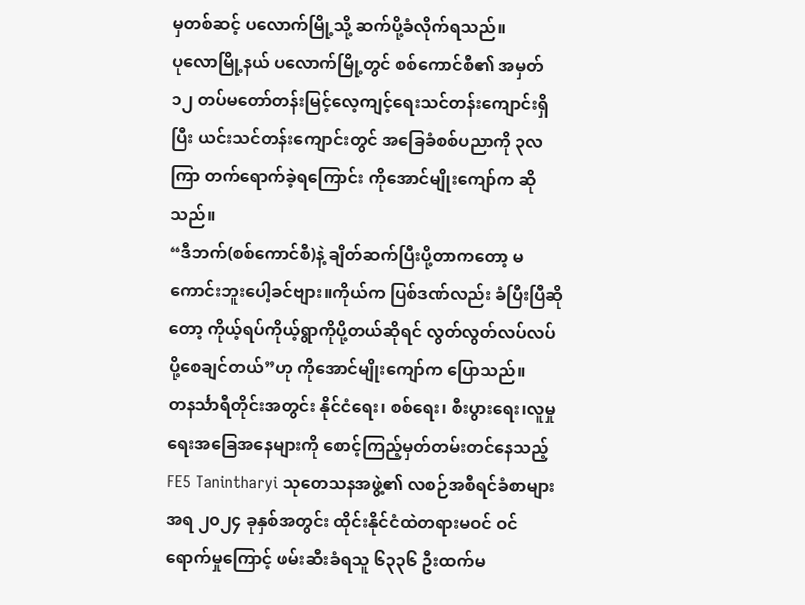မှတစ်ဆင့် ပလောက်မြို့သို့ ဆက်ပို့ခံလိုက်ရသည်။
ပုလောမြို့နယ် ပလောက်မြို့တွင် စစ်ကောင်စီ၏ အမှတ် ၁၂ တပ်မတော်တန်းမြင့်လေ့ကျင့်ရေးသင်တန်းကျောင်းရှိပြီး ယင်းသင်တန်းကျောင်းတွင် အခြေခံစစ်ပညာကို ၃လကြာ တက်ရောက်ခဲ့ရကြောင်း ကိုအောင်မျိုးကျော်က ဆိုသည်။
“ဒီဘက်(စစ်ကောင်စီ)နဲ့ ချိတ်ဆက်ပြီးပို့တာကတော့ မကောင်းဘူးပေါ့ခင်ဗျား။ကိုယ်က ပြစ်ဒဏ်လည်း ခံပြီးပြီဆိုတော့ ကိုယ့်ရပ်ကိုယ့်ရွာကိုပို့တယ်ဆိုရင် လွတ်လွတ်လပ်လပ်ပို့စေချင်တယ်”ဟု ကိုအောင်မျိုးကျော်က ပြောသည်။
တနင်္သာရီတိုင်းအတွင်း နိုင်ငံရေး၊ စစ်ရေး၊ စီးပွားရေး၊လူမှုရေးအခြေအနေများကို စောင့်ကြည့်မှတ်တမ်းတင်နေသည့် FE5 Tanintharyi သုတေသနအဖွဲ့၏ လစဉ်အစီရင်ခံစာများအရ ၂၀၂၄ ခုနှစ်အတွင်း ထိုင်းနိုင်ငံထဲတရားမဝင် ဝင်ရောက်မှုကြောင့် ဖမ်းဆီးခံရသူ ၆၃၃၆ ဦးထက်မ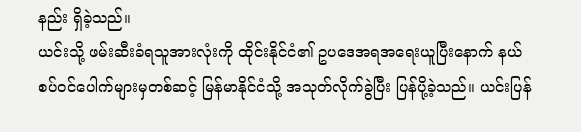နည်း ရှိခဲ့သည်။
ယင်းသို့ ဖမ်းဆီးခံရသူအားလုံးကို ထိုင်းနိုင်ငံ၏ ဥပဒေအရအရေးယူပြီးနောက် နယ်စပ်ဝင်ပေါက်များမှတစ်ဆင့် မြန်မာနိုင်ငံသို့ အသုတ်လိုက်ခွဲပြီး ပြန်ပို့ခဲ့သည်။ ယင်းပြန်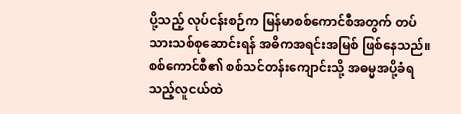ပို့သည့် လုပ်ငန်းစဉ်က မြန်မာစစ်ကောင်စီအတွက် တပ်သားသစ်စုဆောင်းရန် အဓိကအရင်းအမြစ် ဖြစ်နေသည်။
စစ်ကောင်စီ၏ စစ်သင်တန်းကျောင်းသို့ အဓမ္မအပို့ခံရသည့်လူငယ်ထဲ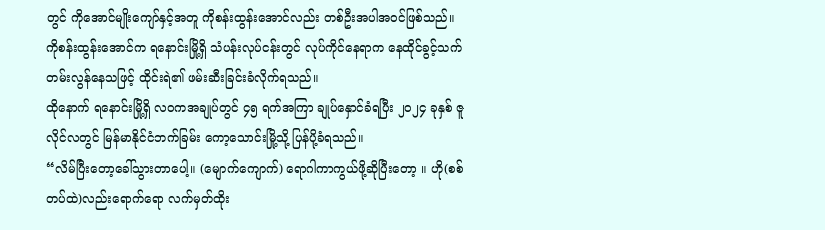တွင် ကိုအောင်မျိုးကျော်နှင့်အတူ ကိုစန်းထွန်းအောင်လည်း တစ်ဦးအပါအဝင်ဖြစ်သည်။
ကိုစန်းထွန်းအောင်က ရနောင်းမြို့ရှိ သံပန်းလုပ်ငန်းတွင် လုပ်ကိုင်နေရာက နေထိုင်ခွင့်သက်တမ်းလွန်နေသဖြင့် ထိုင်းရဲ၏ ဖမ်းဆီးခြင်းခံလိုက်ရသည်။
ထိုနောက် ရနောင်းမြို့ရှိ လဝကအချုပ်တွင် ၄၅ ရက်အကြာ ချုပ်နှောင်ခံရပြီး ၂၀၂၄ ခုနှစ် ဇူလိုင်လတွင် မြန်မာနိုင်ငံဘက်ခြမ်း ကော့သောင်းမြို့သို့ ပြန်ပို့ခံရသည်။
“လိမ်ပြီးတော့ခေါ်သွားတာပေါ့။ (မျောက်ကျောက်) ရောဂါကာကွယ်ဖို့ဆိုပြီးတော့ ။ ဟို(စစ်တပ်ထဲ)လည်းရောက်ရော လက်မှတ်ထိုး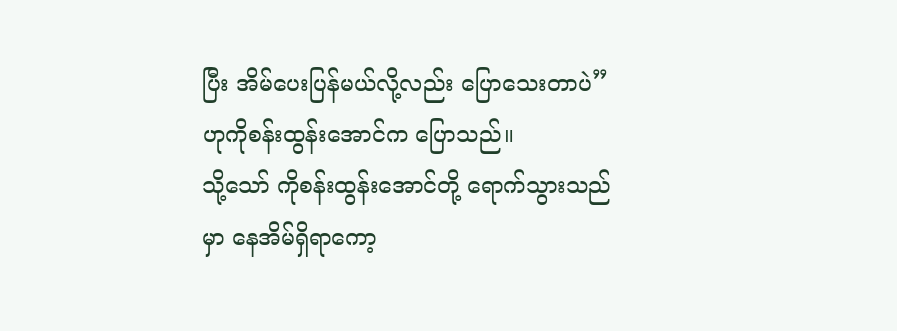ပြီး အိမ်ပေးပြန်မယ်လို့လည်း ပြောသေးတာပဲ” ဟုကိုစန်းထွန်းအောင်က ပြောသည်။
သို့သော် ကိုစန်းထွန်းအောင်တို့ ရောက်သွားသည်မှာ နေအိမ်ရှိရာကော့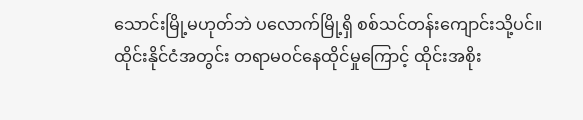သောင်းမြို့မဟုတ်ဘဲ ပလောက်မြို့ရှိ စစ်သင်တန်းကျောင်းသို့ပင်။
ထိုင်းနိုင်ငံအတွင်း တရာမဝင်နေထိုင်မှုကြောင့် ထိုင်းအစိုး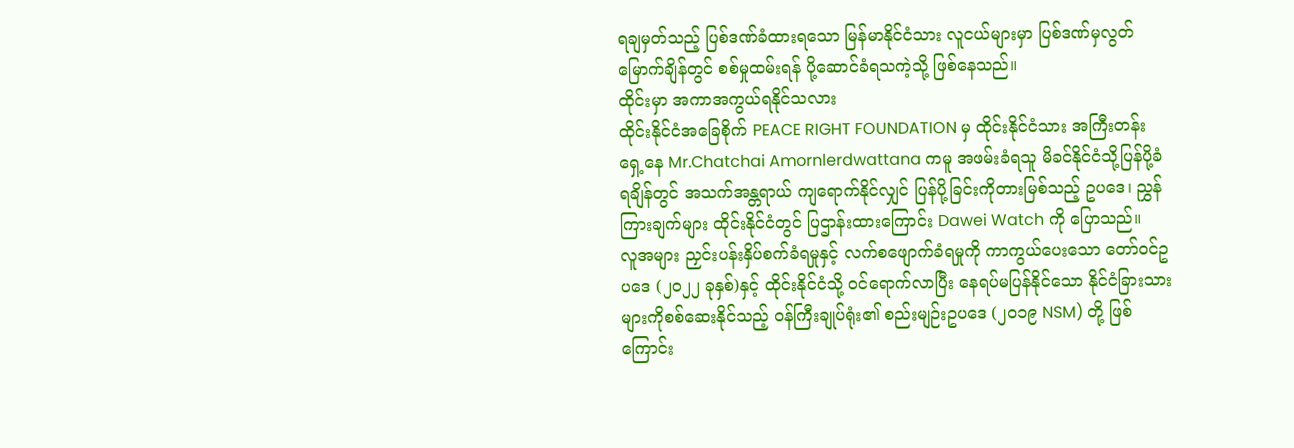ရချမှတ်သည့် ပြစ်ဒဏ်ခံထားရသော မြန်မာနိုင်ငံသား လူငယ်များမှာ ပြစ်ဒဏ်မှလွတ်မြောက်ချိန်တွင် စစ်မှုထမ်းရန် ပို့ဆောင်ခံရသကဲ့သို့ ဖြစ်နေသည်။
ထိုင်းမှာ အကာအကွယ်ရနိုင်သလား
ထိုင်းနိုင်ငံအခြေစိုက် PEACE RIGHT FOUNDATION မှ ထိုင်းနိုင်ငံသား အကြီးတန်းရှေ့နေ Mr.Chatchai Amornlerdwattana ကမူ အဖမ်းခံရသူ မိခင်နိုင်ငံသို့ပြန်ပို့ခံရချိန်တွင် အသက်အန္တရာယ် ကျရောက်နိုင်လျှင် ပြန်ပို့ခြင်းကိုတားမြစ်သည့် ဥပဒေ၊ ညွှန်ကြားချက်များ ထိုင်းနိုင်ငံတွင် ပြဌာန်းထားကြောင်း Dawei Watch ကို ပြောသည်။
လူအများ ညှင်းပန်းနှိပ်စက်ခံရမှုနှင့် လက်စဖျောက်ခံရမှုကို ကာကွယ်ပေးသော တော်ဝင်ဥပဒေ (၂၀၂၂ ခုနှစ်)နှင့် ထိုင်းနိုင်ငံသို့ ဝင်ရောက်လာပြီး နေရပ်မပြန်နိုင်သော နိုင်ငံခြားသားများကိုစစ်ဆေးနိုင်သည့် ဝန်ကြီးချုပ်ရုံး၏ စည်းမျဉ်းဥပဒေ (၂၀၁၉ NSM) တို့ ဖြစ်ကြောင်း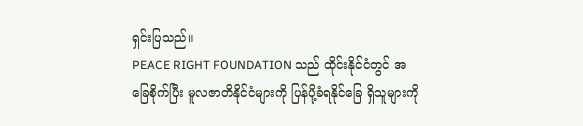ရှင်းပြသည်။
PEACE RIGHT FOUNDATION သည် ထိုင်းနိုင်ငံတွင် အခြေစိုက်ပြီး မူလဇာတိနိုင်ငံများကို ပြန်ပို့ခံရနိုင်ခြေ ရှိသူများကို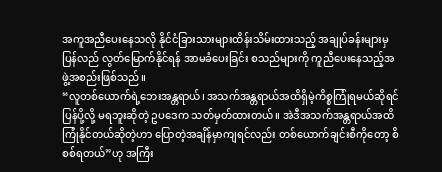အကူအညီပေးနေသလို နိုင်ငံခြားသားများထိန်းသိမ်းထားသည့် အချုပ်ခန်းများမှ ပြန်လည် လွတ်မြောက်နိုင်ရန် အာမခံပေးခြင်း စသည်များကို ကူညီပေးနေသည့်အဖွဲ့အစည်းဖြစ်သည်။
“လူတစ်ယောက်ရဲ့ဘေးအန္တရာယ်၊ အသက်အန္တရာယ်အထိရှိမဲ့ကိစ္စကြုံရမယ်ဆိုရင် ပြန်ပို့လို့ မရဘူးဆိုတဲ့ ဥပဒေက သတ်မှတ်ထားတယ်။ အဲဒီအသက်အန္တရာယ်အထိ ကြုံနိုင်တယ်ဆိုတဲ့ဟာ ပြောတဲ့အချိန်မှာကျရင်လည်း တစ်ယောက်ချင်းစီကိုတော့ စိစစ်ရတယ်”ဟု အကြီး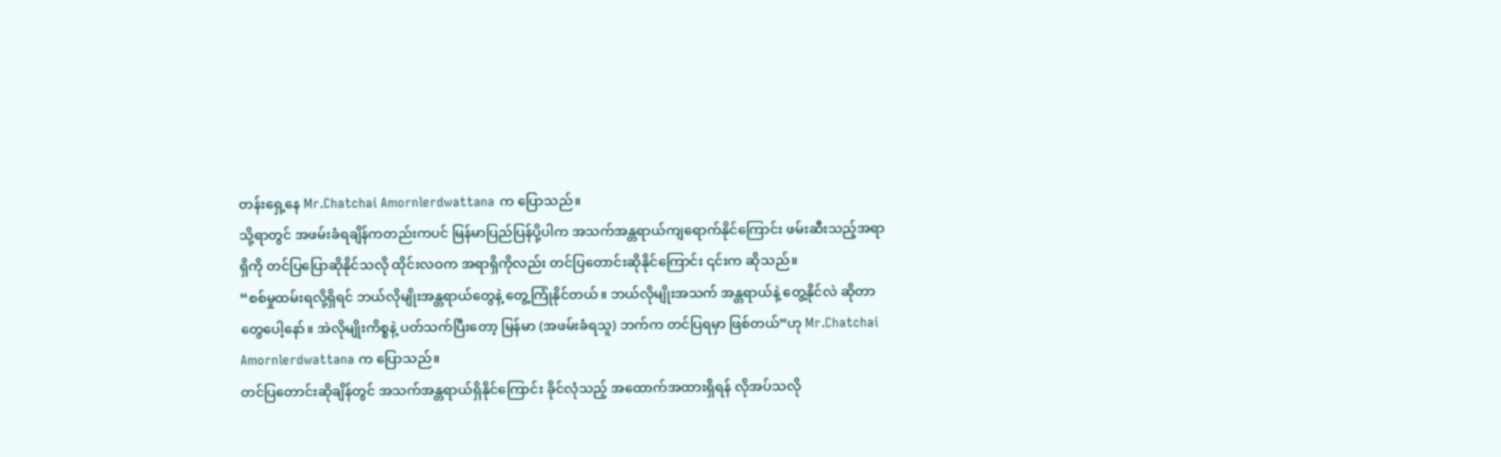တန်းရှေ့နေ Mr.Chatchai Amornlerdwattana က ပြောသည်။
သို့ရာတွင် အဖမ်းခံရချိန်ကတည်းကပင် မြန်မာပြည်ပြန်ပို့ပါက အသက်အန္တရာယ်ကျရောက်နိုင်ကြောင်း ဖမ်းဆီးသည့်အရာရှိကို တင်ပြပြောဆိုနိုင်သလို ထိုင်းလဝက အရာရှိကိုလည်း တင်ပြတောင်းဆိုနိုင်ကြောင်း ၎င်းက ဆိုသည်။
“စစ်မှုထမ်းရလို့ရှိရင် ဘယ်လိုမျိုးအန္တရာယ်တွေနဲ့ တွေ့ကြုံနိုင်တယ်။ ဘယ်လိုမျိုးအသက် အန္တရာယ်နဲ့ တွေ့နိုင်လဲ ဆိုတာတွေပေါ့နော်။ အဲလိုမျိုးကိစ္စနဲ့ ပတ်သက်ပြီးတော့ မြန်မာ (အဖမ်းခံရသူ) ဘက်က တင်ပြရမှာ ဖြစ်တယ်”ဟု Mr.Chatchai Amornlerdwattana က ပြောသည်။
တင်ပြတောင်းဆိုချိန်တွင် အသက်အန္တရာယ်ရှိနိုင်ကြောင်း ခိုင်လုံသည့် အထောက်အထားရှိရန် လိုအပ်သလို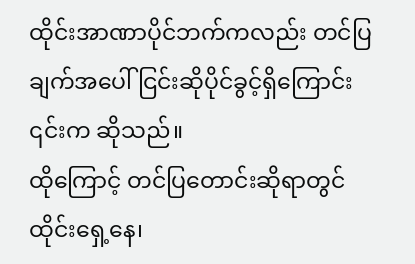ထိုင်းအာဏာပိုင်ဘက်ကလည်း တင်ပြချက်အပေါ် ငြင်းဆိုပိုင်ခွင့်ရှိကြောင်း ၎င်းက ဆိုသည်။
ထိုကြောင့် တင်ပြတောင်းဆိုရာတွင် ထိုင်းရှေ့နေ၊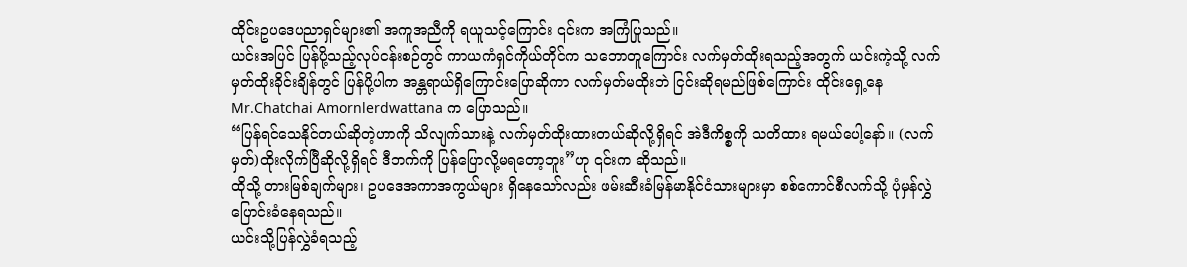ထိုင်းဥပဒေပညာရှင်များ၏ အကူအညီကို ရယူသင့်ကြောင်း ၎င်းက အကြံပြုသည်။
ယင်းအပြင် ပြန်ပို့သည့်လုပ်ငန်းစဉ်တွင် ကာယကံရှင်ကိုယ်တိုင်က သဘောတူကြောင်း လက်မှတ်ထိုးရသည့်အတွက် ယင်းကဲ့သို့ လက်မှတ်ထိုးခိုင်းချိန်တွင် ပြန်ပို့ပါက အန္တရာယ်ရှိကြောင်းပြောဆိုကာ လက်မှတ်မထိုးဘဲ ငြင်းဆိုရမည်ဖြစ်ကြောင်း ထိုင်းရှေ့နေ Mr.Chatchai Amornlerdwattana က ပြောသည်။
“ပြန်ရင်သေနိုင်တယ်ဆိုတဲ့ဟာကို သိလျက်သားနဲ့ လက်မှတ်ထိုးထားတယ်ဆိုလို့ရှိရင် အဲဒီကိစ္စကို သတိထား ရမယ်ပေါ့နော်။ (လက်မှတ်)ထိုးလိုက်ပြီဆိုလို့ရှိရင် ဒီဘက်ကို ပြန်ပြောလို့မရတော့ဘူး”ဟု ၎င်းက ဆိုသည်။
ထိုသို့ တားမြစ်ချက်များ၊ ဥပဒေအကာအကွယ်များ ရှိနေသော်လည်း ဖမ်းဆီးခံမြန်မာနိုင်ငံသားများမှာ စစ်ကောင်စီလက်သို့ ပုံမှန်လွှဲပြောင်းခံနေရသည်။
ယင်းသို့ပြန်လွှဲခံရသည့်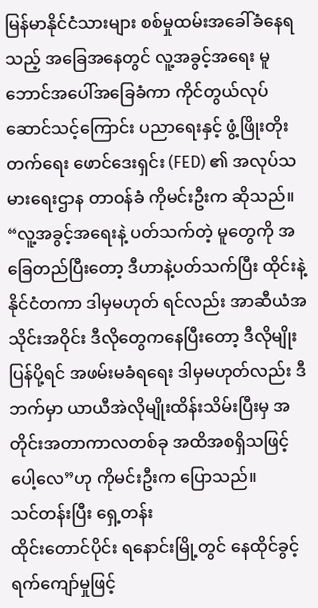မြန်မာနိုင်ငံသားများ စစ်မှုထမ်းအခေါ်ခံနေရသည့် အခြေအနေတွင် လူ့အခွင့်အရေး မူဘောင်အပေါ်အခြေခံကာ ကိုင်တွယ်လုပ်ဆောင်သင့်ကြောင်း ပညာရေးနှင့် ဖွံ့ဖြိုးတိုးတက်ရေး ဖောင်ဒေးရှင်း (FED) ၏ အလုပ်သမားရေးဌာန တာဝန်ခံ ကိုမင်းဦးက ဆိုသည်။
“လူ့အခွင့်အရေးနဲ့ ပတ်သက်တဲ့ မူတွေကို အခြေတည်ပြီးတော့ ဒီဟာနဲ့ပတ်သက်ပြီး ထိုင်းနဲ့နိုင်ငံတကာ ဒါမှမဟုတ် ရင်လည်း အာဆီယံအသိုင်းအဝိုင်း ဒီလိုတွေကနေပြီးတော့ ဒီလိုမျိုးပြန်ပို့ရင် အဖမ်းမခံရရေး ဒါမှမဟုတ်လည်း ဒီဘက်မှာ ယာယီအဲလိုမျိုးထိန်းသိမ်းပြီးမှ အတိုင်းအတာကာလတစ်ခု အထိအစရှိသဖြင့် ပေါ့လေ”ဟု ကိုမင်းဦးက ပြောသည်။
သင်တန်းပြီး ရှေ့တန်း
ထိုင်းတောင်ပိုင်း ရနောင်းမြို့တွင် နေထိုင်ခွင့်ရက်ကျော်မှုဖြင့်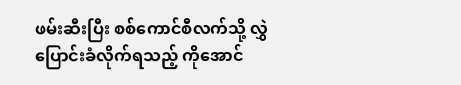ဖမ်းဆီးပြီး စစ်ကောင်စီလက်သို့ လွှဲပြောင်းခံလိုက်ရသည့် ကိုအောင်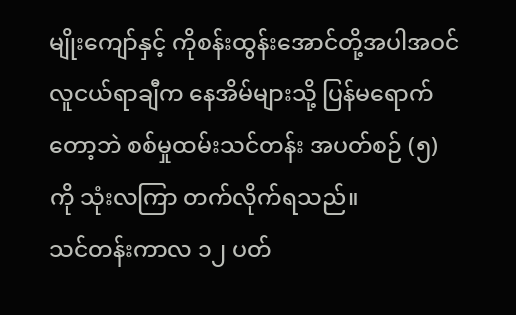မျိုးကျော်နှင့် ကိုစန်းထွန်းအောင်တို့အပါအဝင် လူငယ်ရာချီက နေအိမ်များသို့ ပြန်မရောက်တော့ဘဲ စစ်မှုထမ်းသင်တန်း အပတ်စဉ် (၅) ကို သုံးလကြာ တက်လိုက်ရသည်။
သင်တန်းကာလ ၁၂ ပတ်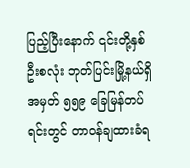ပြည့်ပြီးနောက် ၎င်းတို့နှစ်ဦးစလုံး ဘုတ်ပြင်းမြို့နယ်ရှိ အမှတ် ၅၅၉ ခြေမြန်တပ်ရင်းတွင် တာဝန်ချထားခံရ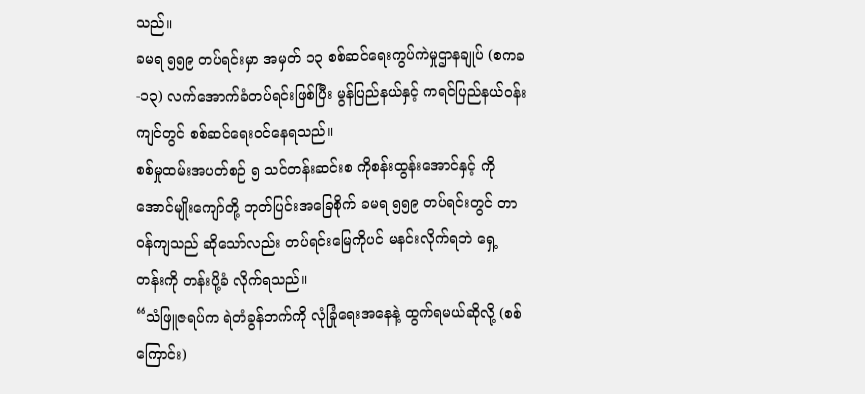သည်။
ခမရ ၅၅၉ တပ်ရင်းမှာ အမှတ် ၁၃ စစ်ဆင်ရေးကွပ်ကဲမှုဌာနချုပ် (စကခ-၁၃) လက်အောက်ခံတပ်ရင်းဖြစ်ပြီး မွန်ပြည်နယ်နှင့် ကရင်ပြည်နယ်ဝန်းကျင်တွင် စစ်ဆင်ရေးဝင်နေရသည်။
စစ်မှုထမ်းအပတ်စဉ် ၅ သင်တန်းဆင်းစ ကိုစန်းထွန်းအောင်နှင့် ကိုအောင်မျိုးကျော်တို့ ဘုတ်ပြင်းအခြေစိုက် ခမရ ၅၅၉ တပ်ရင်းတွင် တာဝန်ကျသည် ဆိုသော်လည်း တပ်ရင်းမြေကိုပင် မနင်းလိုက်ရဘဲ ရှေ့တန်းကို တန်းပို့ခံ လိုက်ရသည်။
“သံဖြူဇရပ်က ရဲတံခွန်ဘက်ကို လုံခြုံရေးအနေနဲ့ ထွက်ရမယ်ဆိုလို့ (စစ်ကြောင်း)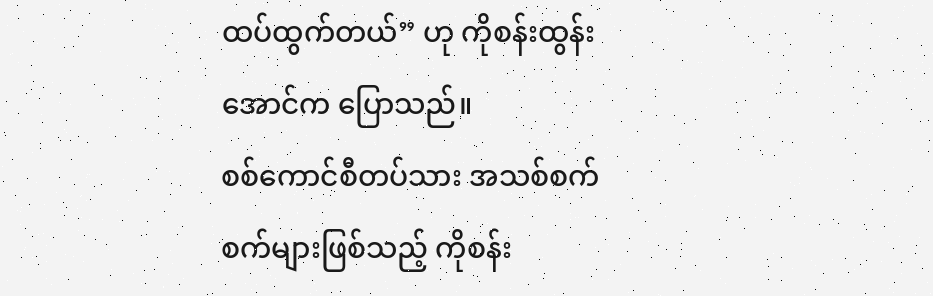ထပ်ထွက်တယ်” ဟု ကိုစန်းထွန်းအောင်က ပြောသည်။
စစ်ကောင်စီတပ်သား အသစ်စက်စက်များဖြစ်သည့် ကိုစန်း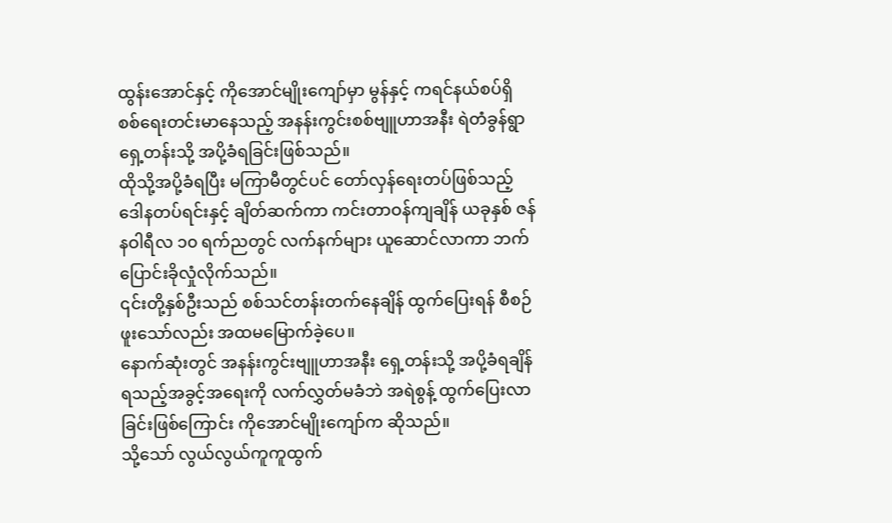ထွန်းအောင်နှင့် ကိုအောင်မျိုးကျော်မှာ မွန်နှင့် ကရင်နယ်စပ်ရှိ စစ်ရေးတင်းမာနေသည့် အနန်းကွင်းစစ်ဗျူဟာအနီး ရဲတံခွန်ရွာ ရှေ့တန်းသို့ အပို့ခံရခြင်းဖြစ်သည်။
ထိုသို့အပို့ခံရပြီး မကြာမီတွင်ပင် တော်လှန်ရေးတပ်ဖြစ်သည့် ဒေါနတပ်ရင်းနှင့် ချိတ်ဆက်ကာ ကင်းတာဝန်ကျချိန် ယခုနှစ် ဇန်နဝါရီလ ၁၀ ရက်ညတွင် လက်နက်များ ယူဆောင်လာကာ ဘက်ပြောင်းခိုလှုံလိုက်သည်။
၎င်းတို့နှစ်ဦးသည် စစ်သင်တန်းတက်နေချိန် ထွက်ပြေးရန် စီစဉ်ဖူးသော်လည်း အထမမြောက်ခဲ့ပေ။
နောက်ဆုံးတွင် အနန်းကွင်းဗျူဟာအနီး ရှေ့တန်းသို့ အပို့ခံရချိန် ရသည့်အခွင့်အရေးကို လက်လွှတ်မခံဘဲ အရဲစွန့် ထွက်ပြေးလာခြင်းဖြစ်ကြောင်း ကိုအောင်မျိုးကျော်က ဆိုသည်။
သို့သော် လွယ်လွယ်ကူကူထွက်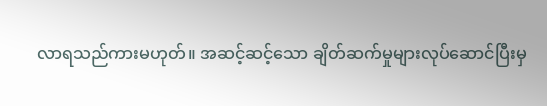လာရသည်ကားမဟုတ်။ အဆင့်ဆင့်သော ချိတ်ဆက်မှုများလုပ်ဆောင်ပြီးမှ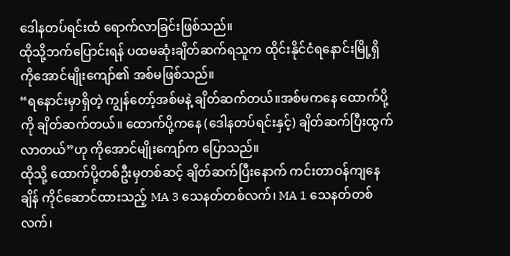ဒေါနတပ်ရင်းထံ ရောက်လာခြင်းဖြစ်သည်။
ထိုသို့ဘက်ပြောင်းရန် ပထမဆုံးချိတ်ဆက်ရသူက ထိုင်းနိုင်ငံရနောင်းမြို့ရှိ ကိုအောင်မျိုးကျော်၏ အစ်မဖြစ်သည်။
“ရနောင်းမှာရှိတဲ့ ကျွန်တော့်အစ်မနဲ့ ချိတ်ဆက်တယ်။အစ်မကနေ ထောက်ပို့ကို ချိတ်ဆက်တယ်။ ထောက်ပို့ကနေ (ဒေါနတပ်ရင်းနှင့်) ချိတ်ဆက်ပြီးထွက်လာတယ်”ဟု ကိုအောင်မျိုးကျော်က ပြောသည်။
ထိုသို့ ထောက်ပို့တစ်ဦးမှတစ်ဆင့် ချိတ်ဆက်ပြီးနောက် ကင်းတာဝန်ကျနေချိန် ကိုင်ဆောင်ထားသည့် MA 3 သေနတ်တစ်လက်၊ MA 1 သေနတ်တစ်လက်၊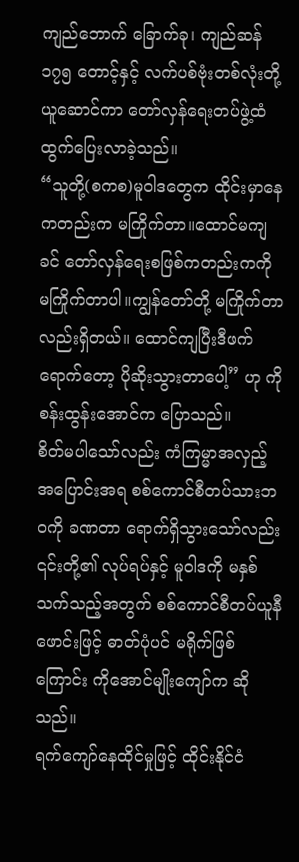ကျည်ဘောက် ခြောက်ခု၊ ကျည်ဆန် ၁၇၅ တောင့်နှင့် လက်ပစ်ဗုံးတစ်လုံးတို့ ယူဆောင်ကာ တော်လှန်ရေးတပ်ဖွဲ့ထံ ထွက်ပြေးလာခဲ့သည်။
“သူတို့(စကစ)မူဝါဒတွေက ထိုင်းမှာနေကတည်းက မကြိုက်တာ။ထောင်မကျခင် တော်လှန်ရေးစဖြစ်ကတည်းကကို မကြိုက်တာပါ။ကျွန်တော်တို့ မကြိုက်တာလည်းရှိတယ်။ ထောင်ကျပြီးဒီဖက်ရောက်တော့ ပိုဆိုးသွားတာပေါ့” ဟု ကိုစန်းထွန်းအောင်က ပြောသည်။
စိတ်မပါသော်လည်း ကံကြမ္မာအလှည့်အပြောင်းအရ စစ်ကောင်စီတပ်သားဘဝကို ခဏတာ ရောက်ရှိသွားသော်လည်း ၎င်းတို့၏ လုပ်ရပ်နှင့် မူဝါဒကို မနှစ်သက်သည့်အတွက် စစ်ကောင်စီတပ်ယူနီဖောင်းဖြင့် ဓာတ်ပုံပင် မရိုက်ဖြစ်ကြောင်း ကိုအောင်မျိုးကျော်က ဆိုသည်။
ရက်ကျော်နေထိုင်မှုဖြင့် ထိုင်းနိုင်ငံ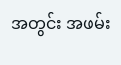အတွင်း အဖမ်း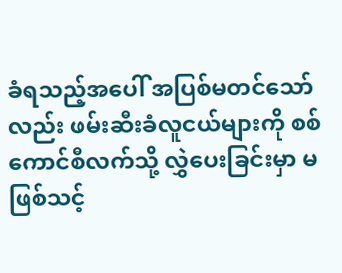ခံရသည့်အပေါ် အပြစ်မတင်သော်လည်း ဖမ်းဆီးခံလူငယ်များကို စစ်ကောင်စီလက်သို့ လွှဲပေးခြင်းမှာ မဖြစ်သင့်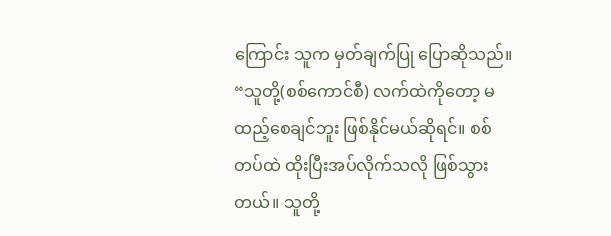ကြောင်း သူက မှတ်ချက်ပြု ပြောဆိုသည်။
“သူတို့(စစ်ကောင်စီ) လက်ထဲကိုတော့ မထည့်စေချင်ဘူး ဖြစ်နိုင်မယ်ဆိုရင်။ စစ်တပ်ထဲ ထိုးပြီးအပ်လိုက်သလို ဖြစ်သွားတယ်။ သူတို့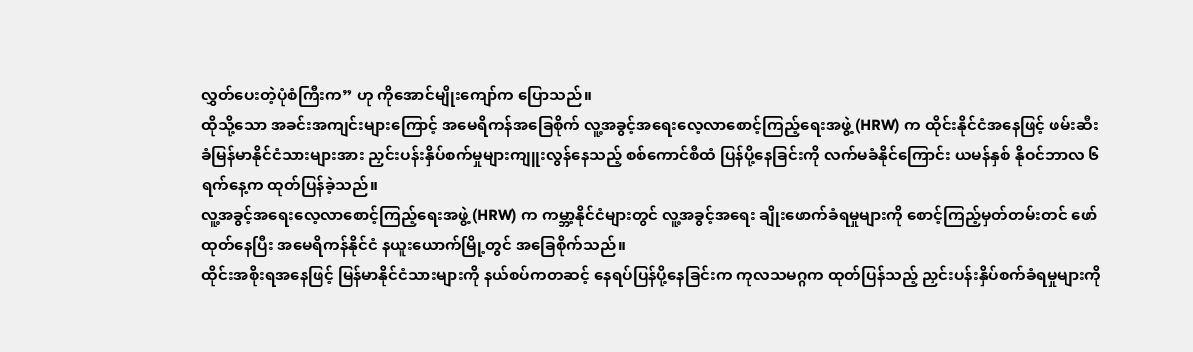လွှတ်ပေးတဲ့ပုံစံကြီးက” ဟု ကိုအောင်မျိုးကျော်က ပြောသည်။
ထိုသို့သော အခင်းအကျင်းများကြောင့် အမေရိကန်အခြေစိုက် လူ့အခွင့်အရေးလေ့လာစောင့်ကြည့်ရေးအဖွဲ့ (HRW) က ထိုင်းနိုင်ငံအနေဖြင့် ဖမ်းဆီးခံမြန်မာနိုင်ငံသားများအား ညှင်းပန်းနှိပ်စက်မှုများကျူးလွန်နေသည့် စစ်ကောင်စီထံ ပြန်ပို့နေခြင်းကို လက်မခံနိုင်ကြောင်း ယမန်နှစ် နိုဝင်ဘာလ ၆ ရက်နေ့က ထုတ်ပြန်ခဲ့သည်။
လူ့အခွင့်အရေးလေ့လာစောင့်ကြည့်ရေးအဖွဲ့ (HRW) က ကမ္ဘာ့နိုင်ငံများတွင် လူ့အခွင့်အရေး ချိုးဖောက်ခံရမှုများကို စောင့်ကြည့်မှတ်တမ်းတင် ဖော်ထုတ်နေပြီး အမေရိကန်နိုင်ငံ နယူးယောက်မြို့တွင် အခြေစိုက်သည်။
ထိုင်းအစိုးရအနေဖြင့် မြန်မာနိုင်ငံသားများကို နယ်စပ်ကတဆင့် နေရပ်ပြန်ပို့နေခြင်းက ကုလသမဂ္ဂက ထုတ်ပြန်သည့် ညှင်းပန်းနှိပ်စက်ခံရမှုများကို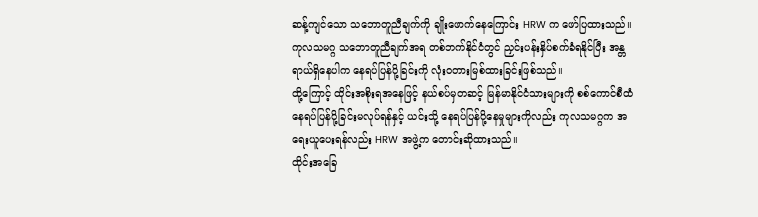ဆန့်ကျင်သော သဘောတူညီချက်ကို ချိုးဖောက်နေကြောင်း HRW က ဖော်ပြထားသည်။
ကုလသမဂ္ဂ သဘောတူညီချက်အရ တစ်ဘက်နိုင်ငံတွင် ညှင်းပန်းနှိပ်စက်ခံရနိုင်ပြီး အန္တရာယ်ရှိနေပါက နေရပ်ပြန်ပို့ခြင်းကို လုံးဝတားမြစ်ထားခြင်းဖြစ်သည်။
ထို့ကြောင့် ထိုင်းအစိုးရအနေဖြင့် နယ်စပ်မှတဆင့် မြန်မာနိုင်ငံသားများကို စစ်ကောင်စီထံ နေရပ်ပြန်ပို့ခြင်းမလုပ်ရန်နှင့် ယင်းသို့ နေရပ်ပြန်ပို့နေမှုများကိုလည်း ကုလသမဂ္ဂက အရေးယူပေးရန်လည်း HRW အဖွဲ့က တောင်းဆိုထားသည်။
ထိုင်းအခြေ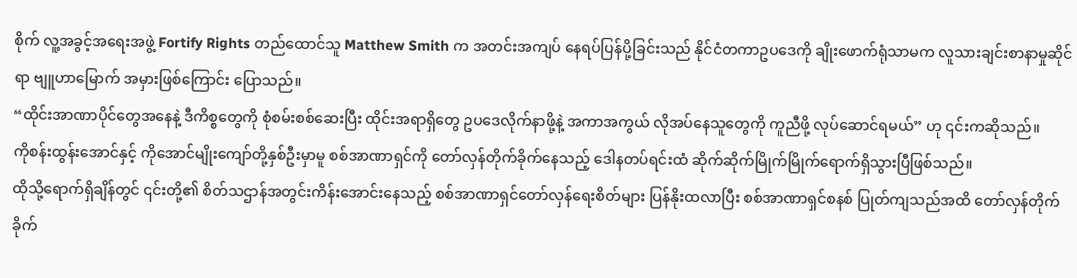စိုက် လူ့အခွင့်အရေးအဖွဲ့ Fortify Rights တည်ထောင်သူ Matthew Smith က အတင်းအကျပ် နေရပ်ပြန်ပို့ခြင်းသည် နိုင်ငံတကာဥပဒေကို ချိုးဖောက်ရုံသာမက လူသားချင်းစာနာမှုဆိုင်ရာ ဗျူဟာမြောက် အမှားဖြစ်ကြောင်း ပြောသည်။
“ထိုင်းအာဏာပိုင်တွေအနေနဲ့ ဒီကိစ္စတွေကို စုံစမ်းစစ်ဆေးပြီး ထိုင်းအရာရှိတွေ ဥပဒေလိုက်နာဖို့နဲ့ အကာအကွယ် လိုအပ်နေသူတွေကို ကူညီဖို့ လုပ်ဆောင်ရမယ်” ဟု ၎င်းကဆိုသည်။
ကိုစန်းထွန်းအောင်နှင့် ကိုအောင်မျိုးကျော်တို့နှစ်ဦးမှာမူ စစ်အာဏာရှင်ကို တော်လှန်တိုက်ခိုက်နေသည့် ဒေါနတပ်ရင်းထံ ဆိုက်ဆိုက်မြိုက်မြိုက်ရောက်ရှိသွားပြီဖြစ်သည်။
ထိုသို့ရောက်ရှိချိန်တွင် ၎င်းတို့၏ စိတ်သဌာန်အတွင်းကိန်းအောင်းနေသည့် စစ်အာဏာရှင်တော်လှန်ရေးစိတ်များ ပြန်နိုးထလာပြီး စစ်အာဏာရှင်စနစ် ပြုတ်ကျသည်အထိ တော်လှန်တိုက်ခိုက်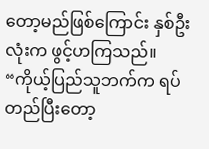တော့မည်ဖြစ်ကြောင်း နှစ်ဦးလုံးက ဖွင့်ဟကြသည်။
“ကိုယ့်ပြည်သူဘက်က ရပ်တည်ပြီးတော့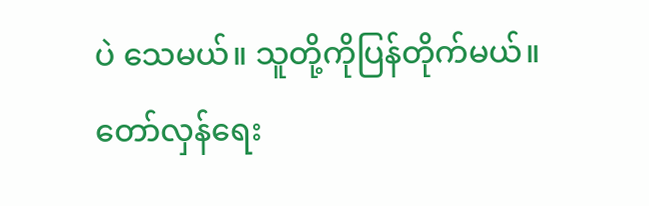ပဲ သေမယ်။ သူတို့ကိုပြန်တိုက်မယ်။ တော်လှန်ရေး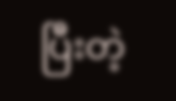ပြီးတဲ့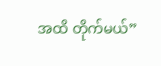အထိ တိုက်မယ်”